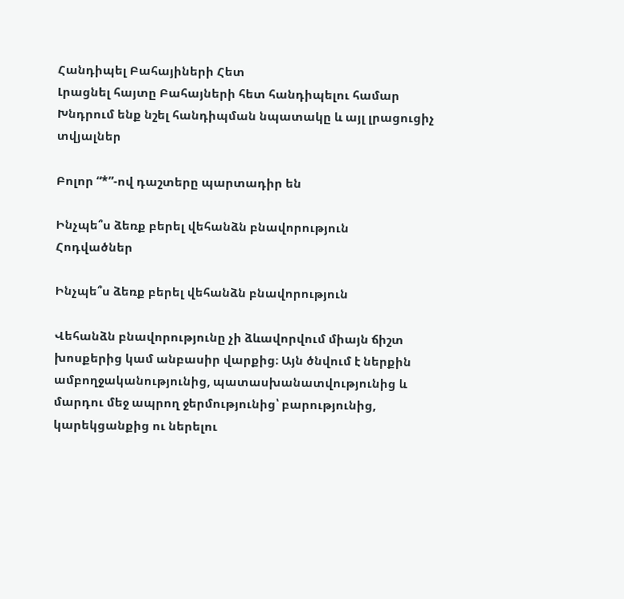Հանդիպել Բահայիների Հետ
Լրացնել հայտը Բահայների հետ հանդիպելու համար
Խնդրում ենք նշել հանդիպման նպատակը և այլ լրացուցիչ տվյալներ

Բոլոր “*”-ով դաշտերը պարտադիր են

Ինչպե՞ս ձեռք բերել վեհանձն բնավորություն
Հոդվածներ

Ինչպե՞ս ձեռք բերել վեհանձն բնավորություն

Վեհանձն բնավորությունը չի ձևավորվում միայն ճիշտ խոսքերից կամ անբասիր վարքից։ Այն ծնվում է ներքին ամբողջականությունից, պատասխանատվությունից և մարդու մեջ ապրող ջերմությունից՝ բարությունից, կարեկցանքից ու ներելու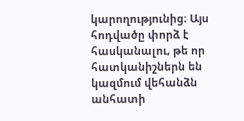կարողությունից։ Այս հոդվածը փորձ է հասկանալու, թե որ հատկանիշներն են կազմում վեհանձն անհատի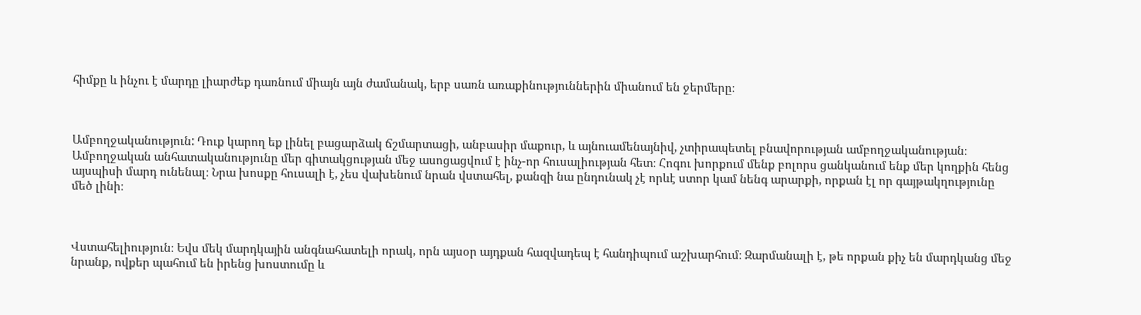հիմքը և ինչու է մարդը լիարժեք դառնում միայն այն ժամանակ, երբ սառն առաքինություններին միանում են ջերմերը։



Ամբողջականություն: Դուք կարող եք լինել բացարձակ ճշմարտացի, անբասիր մաքուր, և այնուամենայնիվ, չտիրապետել բնավորության ամբողջականության։ Ամբողջական անհատականությունը մեր գիտակցության մեջ ասոցացվում է ինչ-որ հուսալիության հետ։ Հոգու խորքում մենք բոլորս ցանկանում ենք մեր կողքին հենց այսպիսի մարդ ունենալ։ Նրա խոսքը հուսալի է, չես վախենում նրան վստահել, քանզի նա ընդունակ չէ որևէ ստոր կամ նենգ արարքի, որքան էլ որ գայթակղությունը մեծ լինի։



Վստահելիություն։ Եվս մեկ մարդկային անգնահատելի որակ, որն այսօր այդքան հազվադեպ է հանդիպում աշխարհում։ Զարմանալի է, թե որքան քիչ են մարդկանց մեջ նրանք, ովքեր պահում են իրենց խոստումը և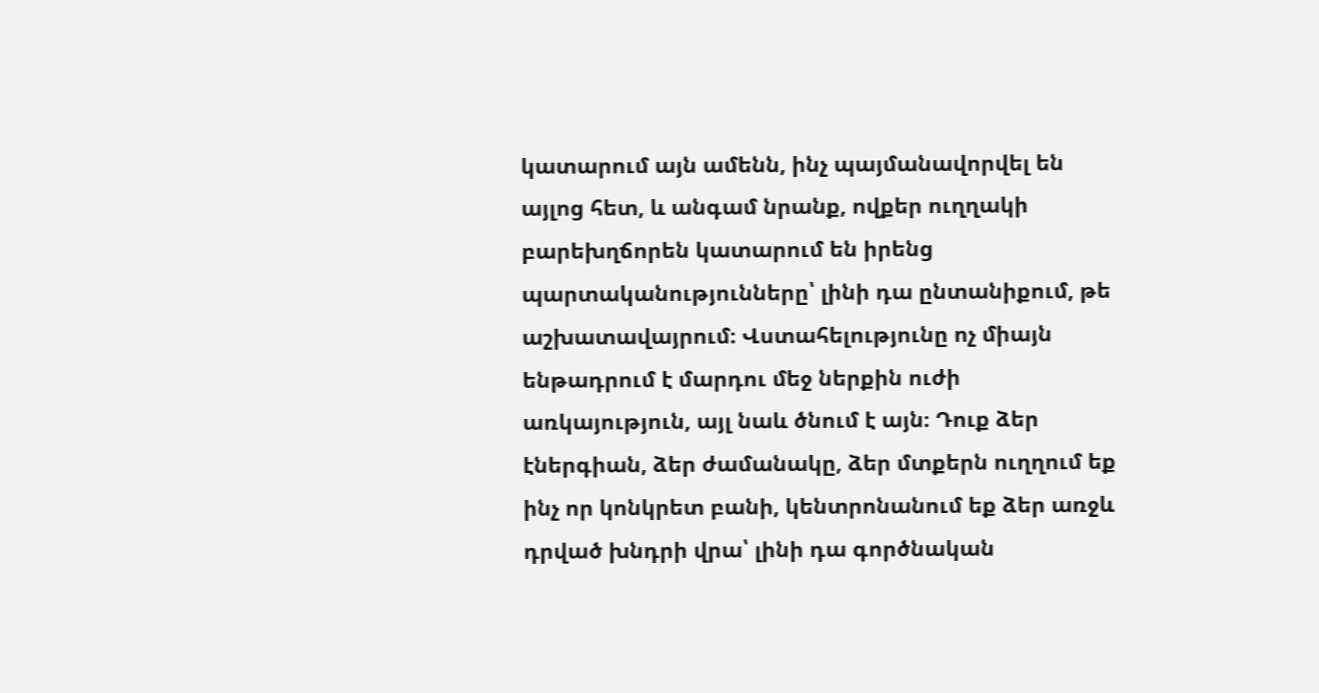կատարում այն ամենն, ինչ պայմանավորվել են այլոց հետ, և անգամ նրանք, ովքեր ուղղակի բարեխղճորեն կատարում են իրենց պարտականությունները՝ լինի դա ընտանիքում, թե աշխատավայրում։ Վստահելությունը ոչ միայն ենթադրում է մարդու մեջ ներքին ուժի առկայություն, այլ նաև ծնում է այն։ Դուք ձեր էներգիան, ձեր ժամանակը, ձեր մտքերն ուղղում եք ինչ որ կոնկրետ բանի, կենտրոնանում եք ձեր առջև դրված խնդրի վրա՝ լինի դա գործնական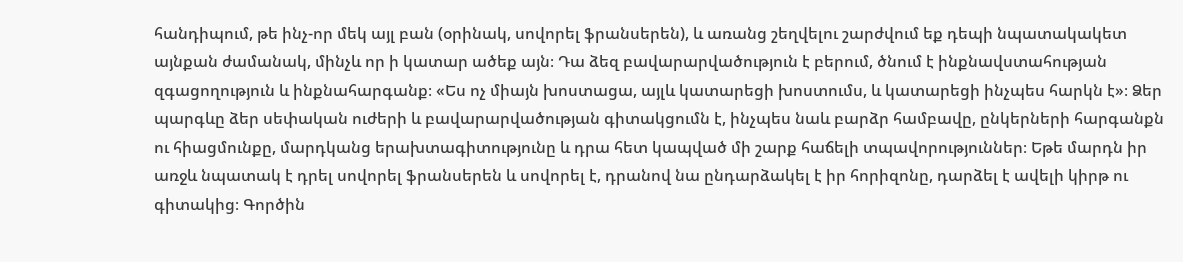հանդիպում, թե ինչ-որ մեկ այլ բան (օրինակ, սովորել ֆրանսերեն), և առանց շեղվելու շարժվում եք դեպի նպատակակետ այնքան ժամանակ, մինչև որ ի կատար ածեք այն։ Դա ձեզ բավարարվածություն է բերում, ծնում է ինքնավստահության զգացողություն և ինքնահարգանք։ «Ես ոչ միայն խոստացա, այլև կատարեցի խոստումս, և կատարեցի ինչպես հարկն է»։ Ձեր պարգևը ձեր սեփական ուժերի և բավարարվածության գիտակցումն է, ինչպես նաև բարձր համբավը, ընկերների հարգանքն ու հիացմունքը, մարդկանց երախտագիտությունը և դրա հետ կապված մի շարք հաճելի տպավորություններ։ Եթե մարդն իր առջև նպատակ է դրել սովորել ֆրանսերեն և սովորել է, դրանով նա ընդարձակել է իր հորիզոնը, դարձել է ավելի կիրթ ու գիտակից։ Գործին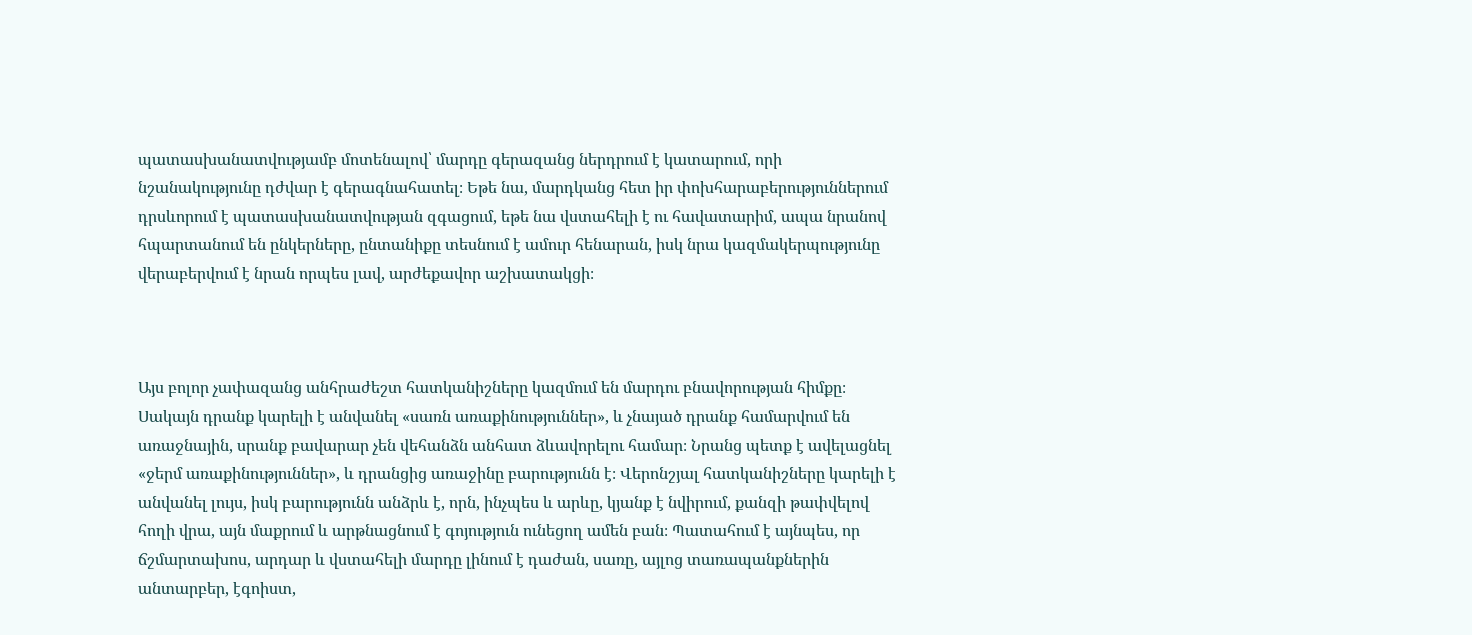պատասխանատվությամբ մոտենալով՝ մարդը գերազանց ներդրում է կատարում, որի նշանակությունը դժվար է գերագնահատել։ Եթե նա, մարդկանց հետ իր փոխհարաբերություններում դրսևորում է պատասխանատվության զգացում, եթե նա վստահելի է ու հավատարիմ, ապա նրանով հպարտանում են ընկերները, ընտանիքը տեսնում է ամուր հենարան, իսկ նրա կազմակերպությունը վերաբերվում է նրան որպես լավ, արժեքավոր աշխատակցի։



Այս բոլոր չափազանց անհրաժեշտ հատկանիշները կազմում են մարդու բնավորության հիմքը։ Սակայն դրանք կարելի է անվանել «սառն առաքինություններ», և չնայած դրանք համարվում են առաջնային, սրանք բավարար չեն վեհանձն անհատ ձևավորելու համար։ Նրանց պետք է ավելացնել «ջերմ առաքինություններ», և դրանցից առաջինը բարությունն է։ Վերոնշյալ հատկանիշները կարելի է անվանել լույս, իսկ բարությունն անձրև է, որն, ինչպես և արևը, կյանք է նվիրում, քանզի թափվելով հողի վրա, այն մաքրում և արթնացնում է գոյություն ունեցող ամեն բան։ Պատահում է այնպես, որ ճշմարտախոս, արդար և վստահելի մարդը լինում է դաժան, սառը, այլոց տառապանքներին անտարբեր, էգոիստ,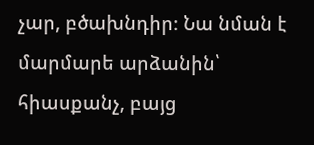չար, բծախնդիր։ Նա նման է մարմարե արձանին՝ հիասքանչ, բայց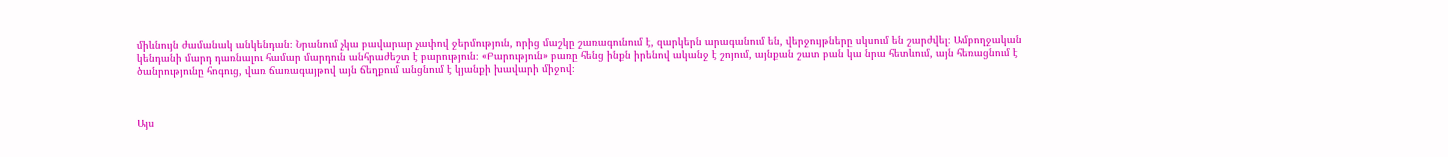միևնույն ժամանակ անկենդան։ Նրանում չկա բավարար չափով ջերմություն, որից մաշկը շառագունում է, զարկերն արագանում են, վերջույթները սկսում են շարժվել։ Ամբողջական կենդանի մարդ դառնալու համար մարդուն անհրաժեշտ է բարություն։ «Բարություն» բառը հենց ինքն իրենով ականջ է շոյում, այնքան շատ բան կա նրա հետևում, այն հեռացնում է ծանրությունը հոգուց, վառ ճառագայթով այն ճեղքում անցնում է կյանքի խավարի միջով։



Այս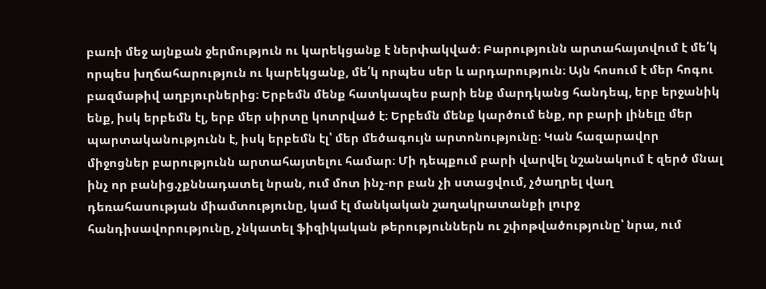բառի մեջ այնքան ջերմություն ու կարեկցանք է ներփակված։ Բարությունն արտահայտվում է մե՛կ որպես խղճահարություն ու կարեկցանք, մե՛կ որպես սեր և արդարություն։ Այն հոսում է մեր հոգու բազմաթիվ աղբյուրներից։ Երբեմն մենք հատկապես բարի ենք մարդկանց հանդեպ, երբ երջանիկ ենք, իսկ երբեմն էլ, երբ մեր սիրտը կոտրված է։ Երբեմն մենք կարծում ենք, որ բարի լինելը մեր պարտականությունն է, իսկ երբեմն էլ՝ մեր մեծագույն արտոնությունը։ Կան հազարավոր միջոցներ բարությունն արտահայտելու համար։ Մի դեպքում բարի վարվել նշանակում է զերծ մնալ ինչ որ բանից.չքննադատել նրան, ում մոտ ինչ-որ բան չի ստացվում, չծաղրել վաղ դեռահասության միամտությունը, կամ էլ մանկական շաղակրատանքի լուրջ հանդիսավորությունը, չնկատել ֆիզիկական թերություններն ու շփոթվածությունը՝ նրա, ում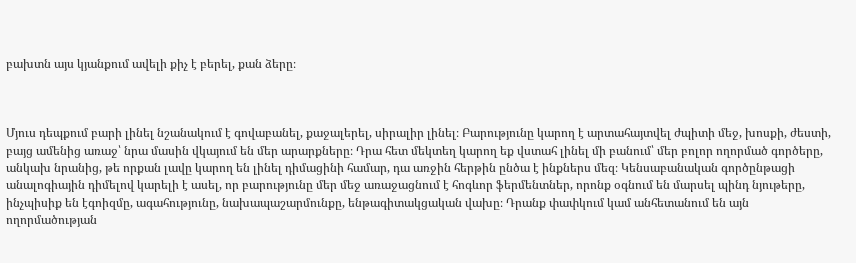բախտն այս կյանքում ավելի քիչ է բերել, քան ձերը։



Մյուս դեպքում բարի լինել նշանակում է գովաբանել, քաջալերել, սիրալիր լինել։ Բարությունը կարող է արտահայտվել ժպիտի մեջ, խոսքի, ժեստի, բայց ամենից առաջ՝ նրա մասին վկայում են մեր արարքները։ Դրա հետ մեկտեղ կարող եք վստահ լինել մի բանում՝ մեր բոլոր ողորմած գործերը, անկախ նրանից, թե որքան լավը կարող են լինել դիմացինի համար, դա առջին հերթին ընծա է ինքներս մեզ։ Կենսաբանական գործընթացի անալոգիային դիմելով կարելի է ասել, որ բարությունը մեր մեջ առաջացնում է հոգևոր ֆերմենտներ, որոնք օգնում են մարսել պինդ նյութերը, ինչպիսիք են էգոիզմը, ագահությունը, նախապաշարմունքը, ենթագիտակցական վախը։ Դրանք փափկում կամ անհետանում են այն ողորմածության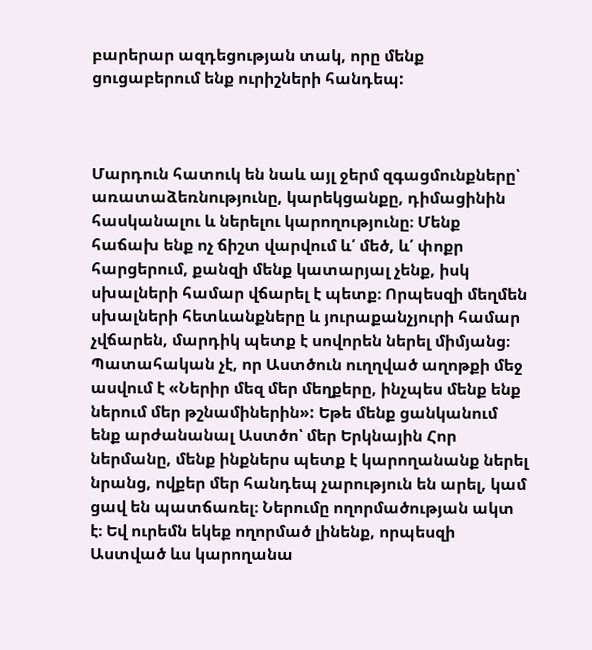բարերար ազդեցության տակ, որը մենք ցուցաբերում ենք ուրիշների հանդեպ:



Մարդուն հատուկ են նաև այլ ջերմ զգացմունքները՝ առատաձեռնությունը, կարեկցանքը, դիմացինին հասկանալու և ներելու կարողությունը։ Մենք հաճախ ենք ոչ ճիշտ վարվում և՛ մեծ, և՛ փոքր հարցերում, քանզի մենք կատարյալ չենք, իսկ սխալների համար վճարել է պետք։ Որպեսզի մեղմեն սխալների հետևանքները և յուրաքանչյուրի համար չվճարեն, մարդիկ պետք է սովորեն ներել միմյանց։ Պատահական չէ, որ Աստծուն ուղղված աղոթքի մեջ ասվում է «Ներիր մեզ մեր մեղքերը, ինչպես մենք ենք ներում մեր թշնամիներին»: Եթե մենք ցանկանում ենք արժանանալ Աստծո՝ մեր Երկնային Հոր ներմանը, մենք ինքներս պետք է կարողանանք ներել նրանց, ովքեր մեր հանդեպ չարություն են արել, կամ ցավ են պատճառել։ Ներումը ողորմածության ակտ է։ Եվ ուրեմն եկեք ողորմած լինենք, որպեսզի Աստված ևս կարողանա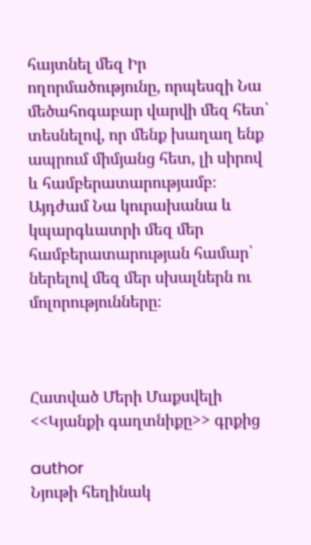հայտնել մեզ Իր ողորմածությունը, որպեսզի Նա մեծահոգաբար վարվի մեզ հետ՝ տեսնելով, որ մենք խաղաղ ենք ապրում միմյանց հետ, լի սիրով և համբերատարությամբ։ Այդժամ Նա կուրախանա և կպարգևատրի մեզ մեր համբերատարության համար՝ ներելով մեզ մեր սխալներն ու մոլորությունները։



Հատված Մերի Մաքսվելի <<Կյանքի գաղտնիքը>> գրքից

author
Նյութի հեղինակ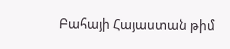Բահայի Հայաստան թիմ